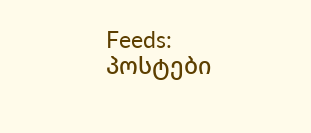Feeds:
პოსტები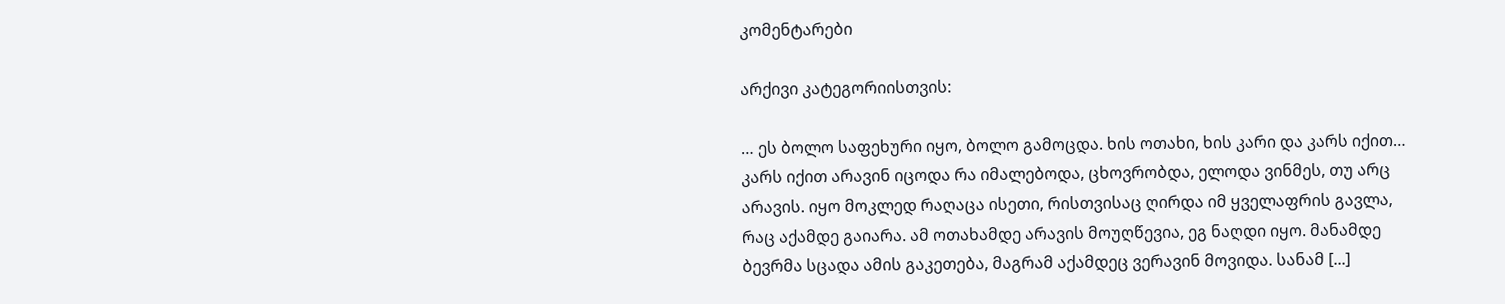კომენტარები

არქივი კატეგორიისთვის:

… ეს ბოლო საფეხური იყო, ბოლო გამოცდა. ხის ოთახი, ხის კარი და კარს იქით… კარს იქით არავინ იცოდა რა იმალებოდა, ცხოვრობდა, ელოდა ვინმეს, თუ არც არავის. იყო მოკლედ რაღაცა ისეთი, რისთვისაც ღირდა იმ ყველაფრის გავლა, რაც აქამდე გაიარა. ამ ოთახამდე არავის მოუღწევია, ეგ ნაღდი იყო. მანამდე ბევრმა სცადა ამის გაკეთება, მაგრამ აქამდეც ვერავინ მოვიდა. სანამ [...]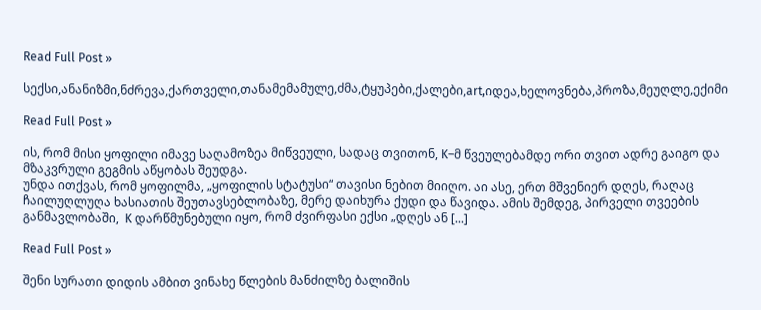Read Full Post »

სექსი,ანანიზმი,ნძრევა,ქართველი,თანამემამულე,ძმა,ტყუპები,ქალები,art,იდეა,ხელოვნება,პროზა,მეუღლე,ექიმი

Read Full Post »

ის, რომ მისი ყოფილი იმავე საღამოზეა მიწვეული, სადაც თვითონ, K–მ წვეულებამდე ორი თვით ადრე გაიგო და მზაკვრული გეგმის აწყობას შეუდგა.
უნდა ითქვას, რომ ყოფილმა, „ყოფილის სტატუსი“ თავისი ნებით მიიღო. აი ასე, ერთ მშვენიერ დღეს, რაღაც ჩაილუღლუღა ხასიათის შეუთავსებლობაზე, მერე დაიხურა ქუდი და წავიდა. ამის შემდეგ, პირველი თვეების განმავლობაში,  K დარწმუნებული იყო, რომ ძვირფასი ექსი „დღეს ან [...]

Read Full Post »

შენი სურათი დიდის ამბით ვინახე წლების მანძილზე ბალიშის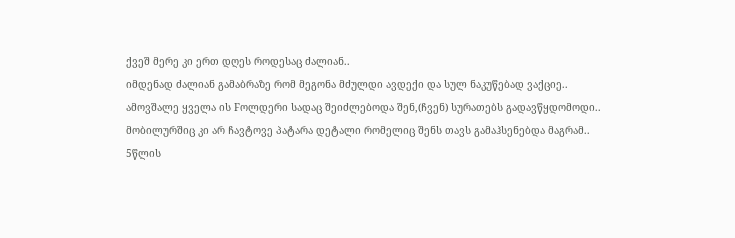ქვეშ მერე კი ერთ დღეს როდესაც ძალიან..
იმდენად ძალიან გამაბრაზე რომ მეგონა მძულდი ავდექი და სულ ნაკუწებად ვაქციე..
ამოვშალე ყველა ის Fოლდერი სადაც შეიძლებოდა შენ,(ჩვენ) სურათებს გადავწყდომოდი..
მობილურშიც კი არ ჩავტოვე პატარა დეტალი რომელიც შენს თავს გამაჰსენებდა მაგრამ..
5წლის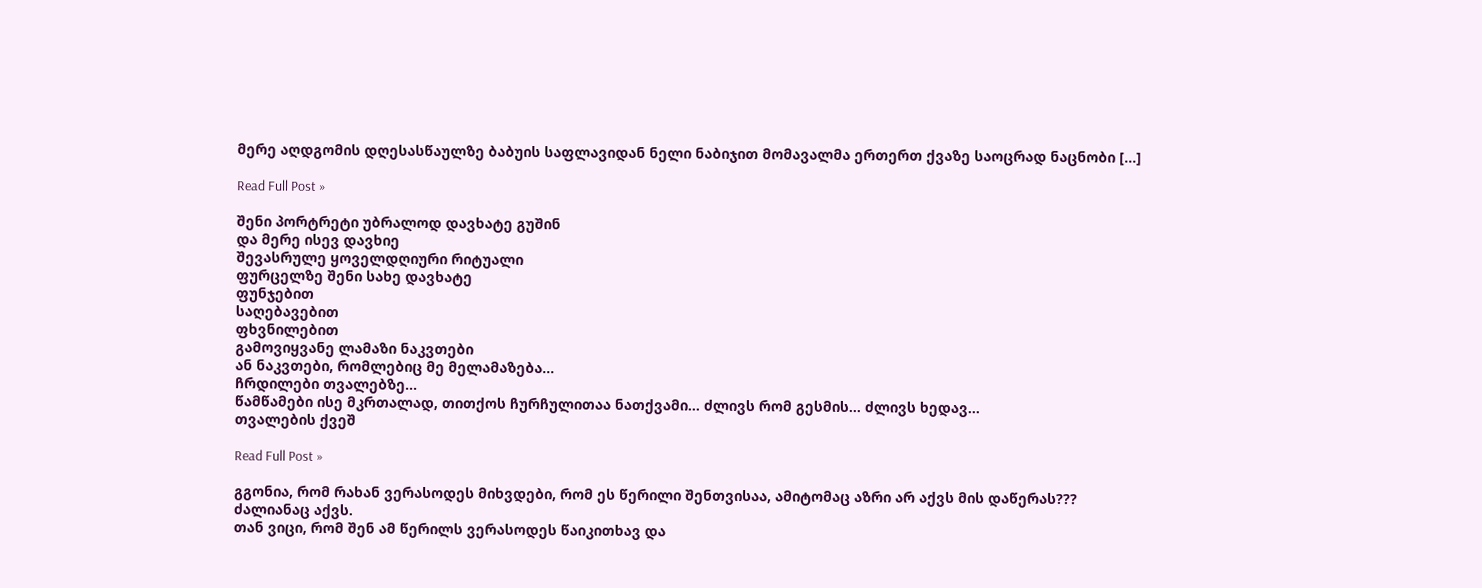მერე აღდგომის დღესასწაულზე ბაბუის საფლავიდან ნელი ნაბიჯით მომავალმა ერთერთ ქვაზე საოცრად ნაცნობი [...]

Read Full Post »

შენი პორტრეტი უბრალოდ დავხატე გუშინ
და მერე ისევ დავხიე
შევასრულე ყოველდღიური რიტუალი
ფურცელზე შენი სახე დავხატე
ფუნჯებით
საღებავებით
ფხვნილებით
გამოვიყვანე ლამაზი ნაკვთები
ან ნაკვთები, რომლებიც მე მელამაზება…
ჩრდილები თვალებზე…
წამწამები ისე მკრთალად, თითქოს ჩურჩულითაა ნათქვამი… ძლივს რომ გესმის… ძლივს ხედავ…
თვალების ქვეშ

Read Full Post »

გგონია, რომ რახან ვერასოდეს მიხვდები, რომ ეს წერილი შენთვისაა, ამიტომაც აზრი არ აქვს მის დაწერას???
ძალიანაც აქვს.
თან ვიცი, რომ შენ ამ წერილს ვერასოდეს წაიკითხავ და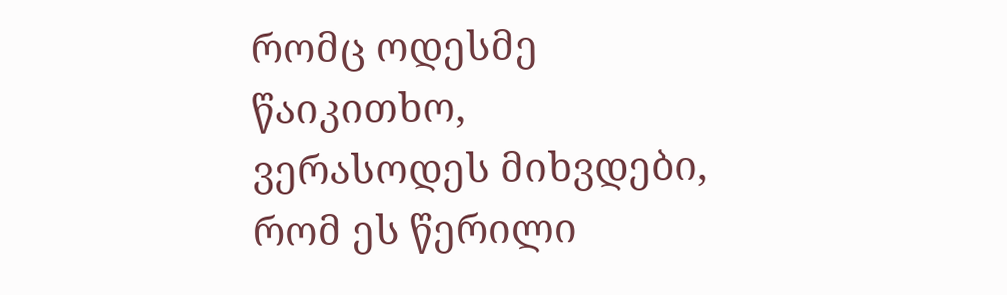რომც ოდესმე წაიკითხო, ვერასოდეს მიხვდები, რომ ეს წერილი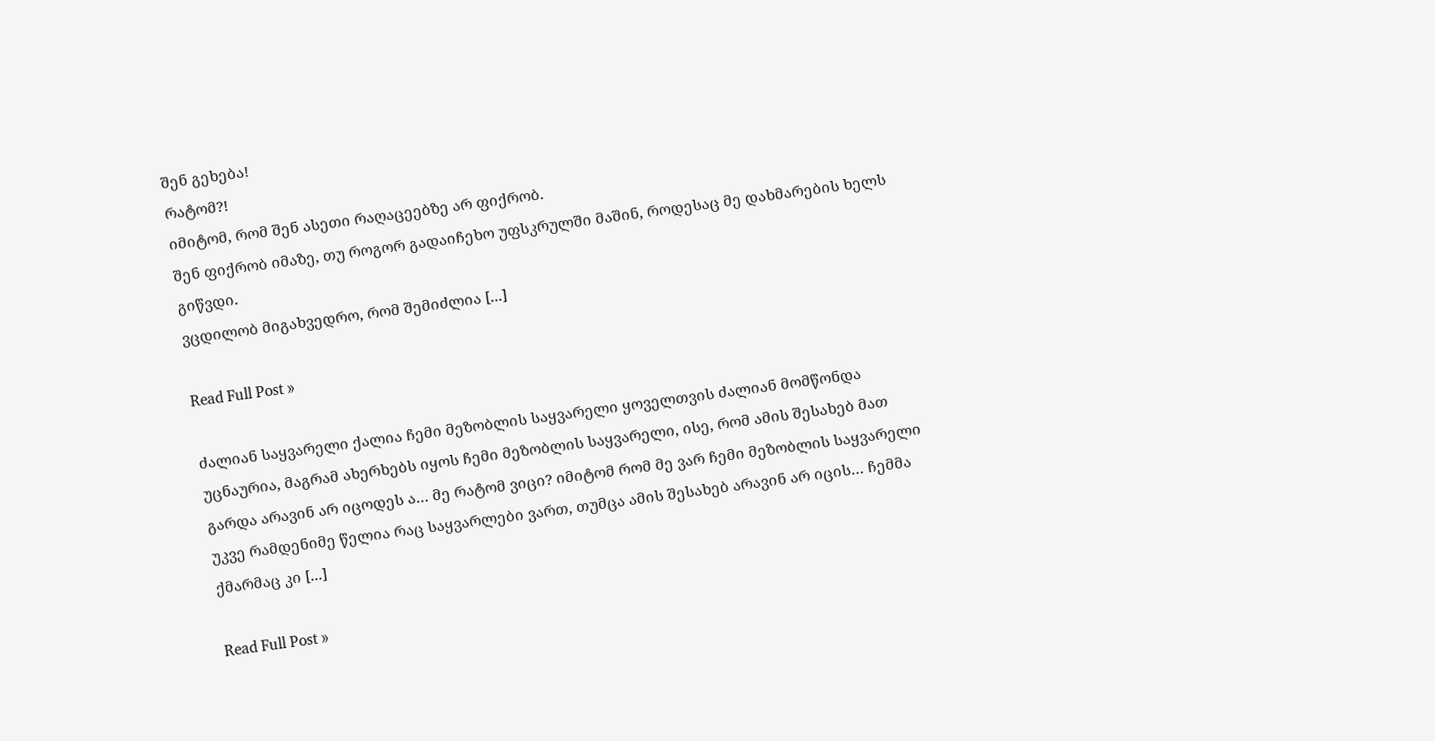შენ გეხება!
რატომ?!
იმიტომ, რომ შენ ასეთი რაღაცეებზე არ ფიქრობ.
შენ ფიქრობ იმაზე, თუ როგორ გადაიჩეხო უფსკრულში მაშინ, როდესაც მე დახმარების ხელს გიწვდი.
ვცდილობ მიგახვედრო, რომ შემიძლია [...]

Read Full Post »

ძალიან საყვარელი ქალია ჩემი მეზობლის საყვარელი ყოველთვის ძალიან მომწონდა უცნაურია, მაგრამ ახერხებს იყოს ჩემი მეზობლის საყვარელი, ისე, რომ ამის შესახებ მათ გარდა არავინ არ იცოდეს ა… მე რატომ ვიცი? იმიტომ რომ მე ვარ ჩემი მეზობლის საყვარელი უკვე რამდენიმე წელია რაც საყვარლები ვართ, თუმცა ამის შესახებ არავინ არ იცის… ჩემმა ქმარმაც კი [...]

Read Full Post »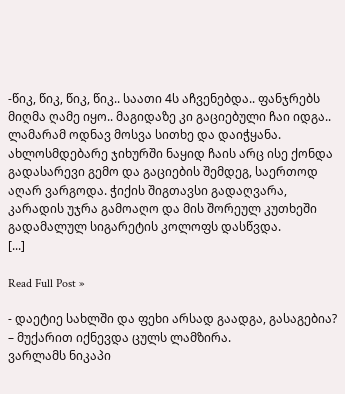-წიკ, წიკ, წიკ, წიკ.. საათი 4ს აჩვენებდა.. ფანჯრებს მიღმა ღამე იყო.. მაგიდაზე კი გაციებული ჩაი იდგა.. ლამარამ ოდნავ მოსვა სითხე და დაიჭყანა. ახლოსმდებარე ჯიხურში ნაყიდ ჩაის არც ისე ქონდა გადასარევი გემო და გაციების შემდეგ, საერთოდ აღარ ვარგოდა. ჭიქის შიგთავსი გადაღვარა, კარადის უჯრა გამოაღო და მის შორეულ კუთხეში გადამალულ სიგარეტის კოლოფს დასწვდა.
[...]

Read Full Post »

- დაეტიე სახლში და ფეხი არსად გაადგა, გასაგებია? – მუქარით იქნევდა ცულს ლამზირა.
ვარლამს ნიკაპი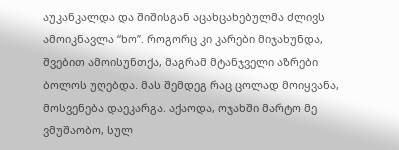აუკანკალდა და შიშისგან აცახცახებულმა ძლივს ამოიკნავლა “ხო”. როგორც კი კარები მიჯახუნდა, შვებით ამოისუნთქა, მაგრამ მტანჯველი აზრები ბოლოს უღებდა. მას შემდეგ რაც ცოლად მოიყვანა, მოსვენება დაეკარგა. აქაოდა, ოჯახში მარტო მე ვმუშაობო, სულ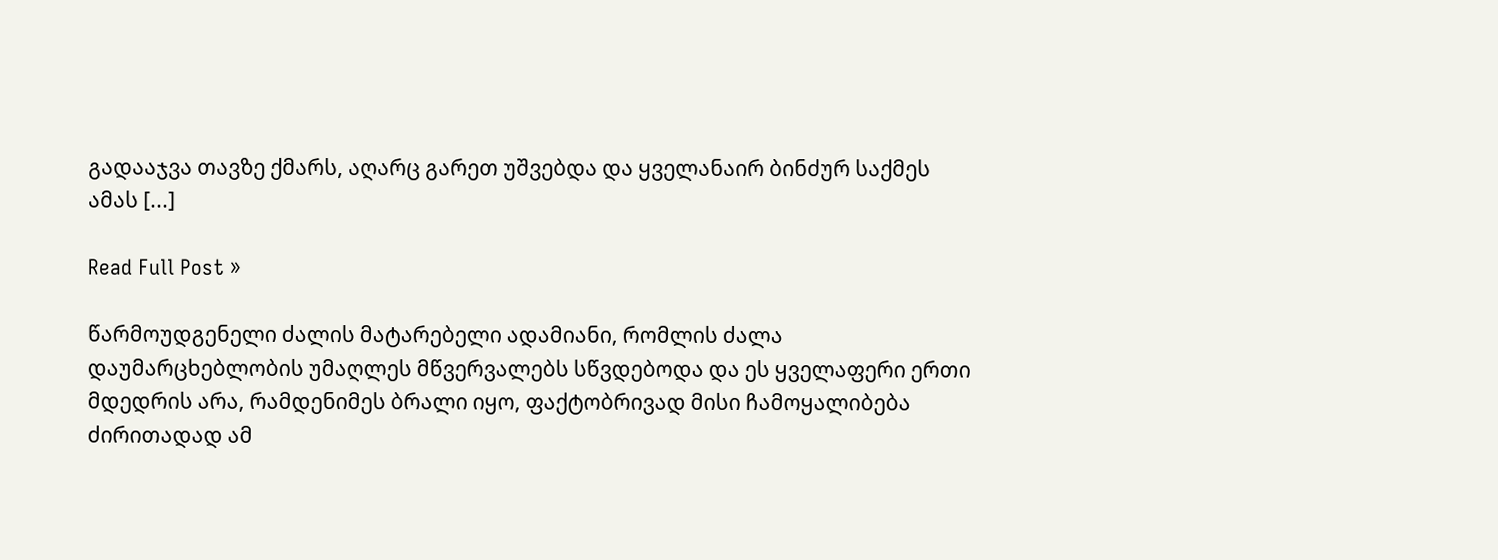გადააჯვა თავზე ქმარს, აღარც გარეთ უშვებდა და ყველანაირ ბინძურ საქმეს ამას [...]

Read Full Post »

წარმოუდგენელი ძალის მატარებელი ადამიანი, რომლის ძალა დაუმარცხებლობის უმაღლეს მწვერვალებს სწვდებოდა და ეს ყველაფერი ერთი მდედრის არა, რამდენიმეს ბრალი იყო, ფაქტობრივად მისი ჩამოყალიბება ძირითადად ამ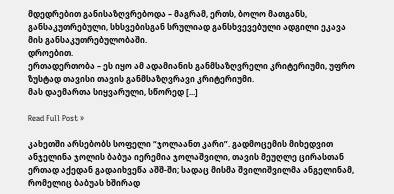მდედრებით განისაზღვრებოდა – მაგრამ, ერთს, ბოლო მათგანს, განსაკუთრებული, სხსვებისგან სრულიად განსხვევებული ადგილი ეკავა მის განსაკუთრებულობაში.
დროებით.
ერთადერთობა – ეს იყო ამ ადამიანის განმსაზღვრელი კრიტერიუმი, უფრო ზუსტად თავისი თავის განმსაზღვრავი კრიტერიუმი.
მას დაემართა სიყვარული, სწორედ [...]

Read Full Post »

კახეთში არსებობს სოფელი “ჯოლაანთ კარი”. გადმოცემის მიხედვით ანჯელინა ჯოლის ბაბუა იერემია ჯოლაშვილი, თავის მეუღლე ცირასთან ერთად აქედან გადაიხვეწა აშშ-ში; სადაც მისმა შვილიშვილმა ანგელინამ, რომელიც ბაბუას ხშირად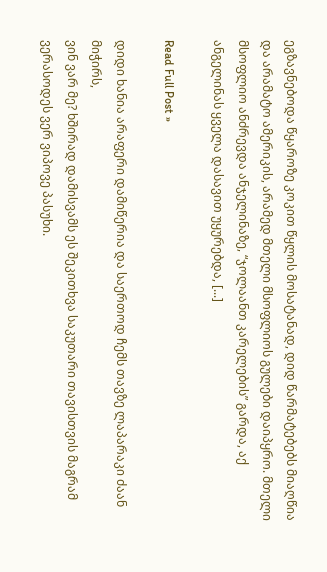ეგზავნებოდა წყაროზე კოკით წყლის მოსატანად, დიდ წარმატებებს მიაღწია და არამატო ამერიკის, არამედ მთელი მსოფლიოს გულები დაიპყრო. მთელი მსოფლიო ანძრევდა ანჯელინაზე, “ჯოლაანთ კარელების” გარდა, აქ ანგელინას ყველა დასავით უყურებდა, [...]

Read Full Post »

დიდი ხანია არაფერი დამიწერია და საერთოდ ჩემს თავზე ლაპარაკი ძაან მიჭირს,
ვინ ვარ მე? ხშირად დამისვამს ეს შეკითხვა საკუთარი თავისთვის მაგრამ ვერასოდეს ვერ ვიპოვე პასუხი.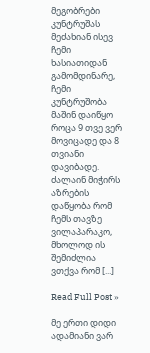მეგობრები კუნტრუშას მეძახიან ისევ ჩემი ხასიათიდან გამომდინარე, ჩემი კუნტრუშობა მაშინ დაიწყო როცა 9 თვე ვერ მოვიცადე და 8 თვიანი დავიბადე.
ძალაინ მიჭირს აზრების დაწყობა რომ ჩემს თავზე ვილაპარაკო, მხოლოდ ის შემიძლია ვთქვა რომ [...]

Read Full Post »

მე ერთი დიდი ადამიანი ვარ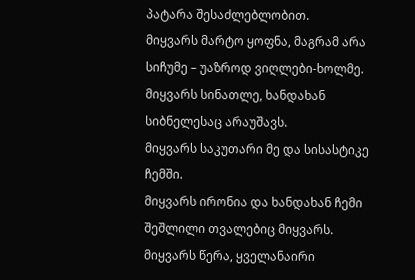პატარა შესაძლებლობით.
მიყვარს მარტო ყოფნა, მაგრამ არა სიჩუმე – უაზროდ ვიღლები-ხოლმე.
მიყვარს სინათლე, ხანდახან სიბნელესაც არაუშავს.
მიყვარს საკუთარი მე და სისასტიკე ჩემში.
მიყვარს ირონია და ხანდახან ჩემი შეშლილი თვალებიც მიყვარს.
მიყვარს წერა, ყველანაირი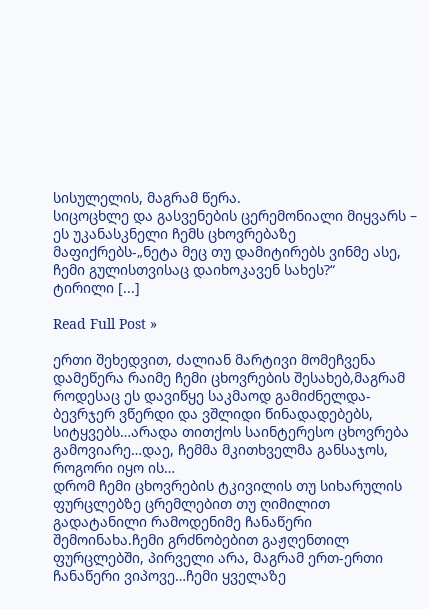სისულელის, მაგრამ წერა.
სიცოცხლე და გასვენების ცერემონიალი მიყვარს – ეს უკანასკნელი ჩემს ცხოვრებაზე მაფიქრებს-„ნეტა მეც თუ დამიტირებს ვინმე ასე, ჩემი გულისთვისაც დაიხოკავენ სახეს?“
ტირილი [...]

Read Full Post »

ერთი შეხედვით, ძალიან მარტივი მომეჩვენა დამეწერა რაიმე ჩემი ცხოვრების შესახებ,მაგრამ როდესაც ეს დავიწყე საკმაოდ გამიძნელდა-ბევრჯერ ვწერდი და ვშლიდი წინადადებებს, სიტყვებს…არადა თითქოს საინტერესო ცხოვრება გამოვიარე…დაე, ჩემმა მკითხველმა განსაჯოს, როგორი იყო ის…
დრომ ჩემი ცხოვრების ტკივილის თუ სიხარულის ფურცლებზე ცრემლებით თუ ღიმილით გადატანილი რამოდენიმე ჩანაწერი შემოინახა.ჩემი გრძნობებით გაჟღენთილ ფურცლებში, პირველი არა, მაგრამ ერთ-ერთი ჩანაწერი ვიპოვე…ჩემი ყველაზე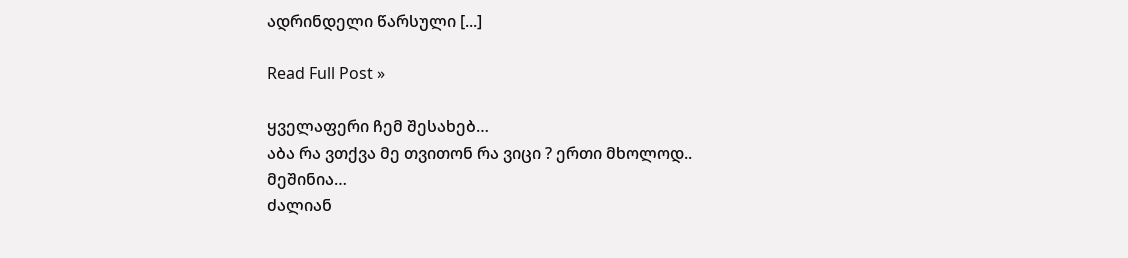ადრინდელი წარსული [...]

Read Full Post »

ყველაფერი ჩემ შესახებ…
აბა რა ვთქვა მე თვითონ რა ვიცი ? ერთი მხოლოდ..
მეშინია…
ძალიან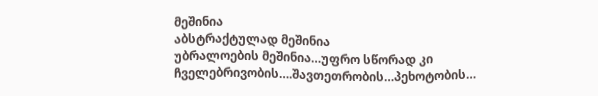მეშინია
აბსტრაქტულად მეშინია
უბრალოების მეშინია…უფრო სწორად კი ჩველებრივობის….შავთეთრობის…პეხოტობის…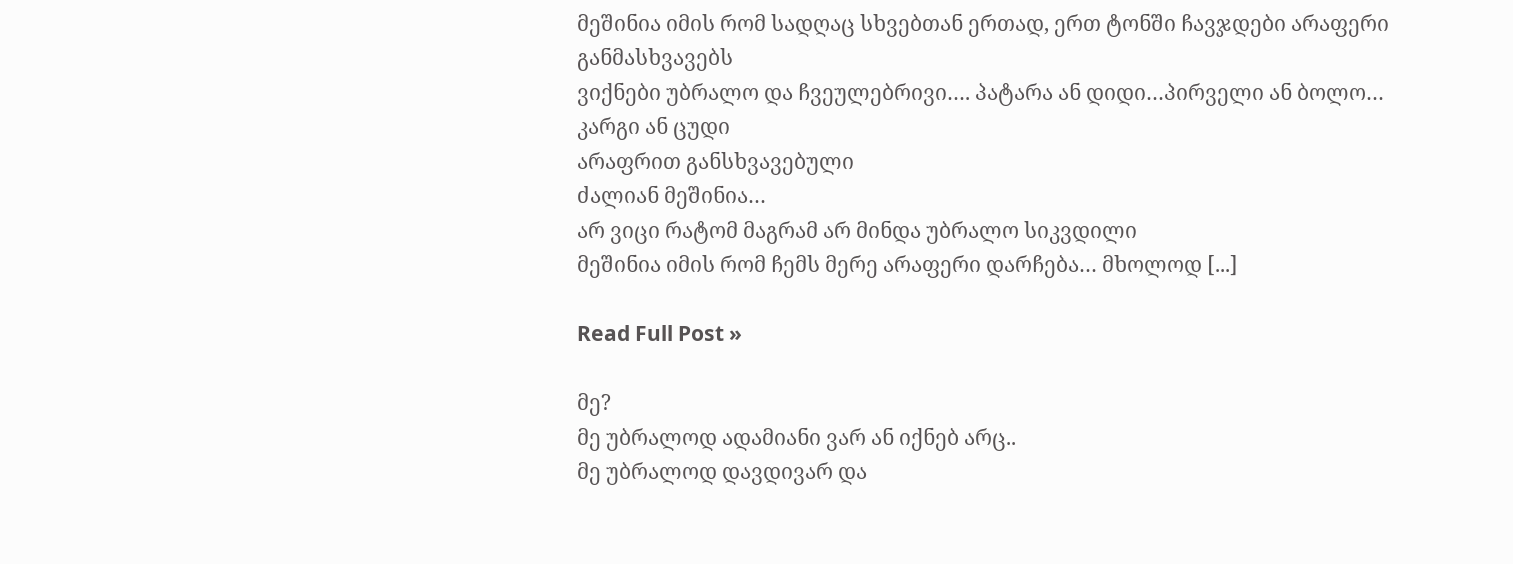მეშინია იმის რომ სადღაც სხვებთან ერთად, ერთ ტონში ჩავჯდები არაფერი განმასხვავებს
ვიქნები უბრალო და ჩვეულებრივი…. პატარა ან დიდი…პირველი ან ბოლო… კარგი ან ცუდი
არაფრით განსხვავებული
ძალიან მეშინია…
არ ვიცი რატომ მაგრამ არ მინდა უბრალო სიკვდილი
მეშინია იმის რომ ჩემს მერე არაფერი დარჩება… მხოლოდ [...]

Read Full Post »

მე?
მე უბრალოდ ადამიანი ვარ ან იქნებ არც..
მე უბრალოდ დავდივარ და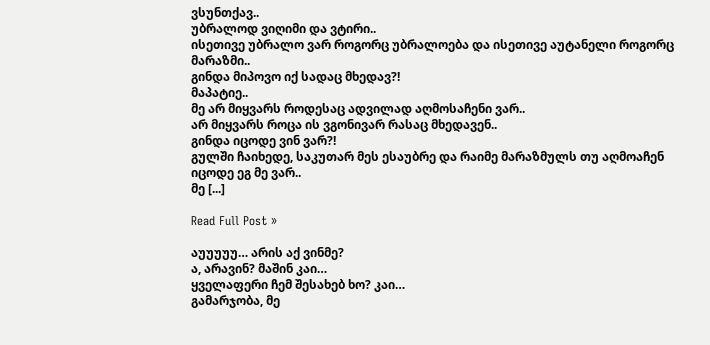ვსუნთქავ..
უბრალოდ ვიღიმი და ვტირი..
ისეთივე უბრალო ვარ როგორც უბრალოება და ისეთივე აუტანელი როგორც მარაზმი..
გინდა მიპოვო იქ სადაც მხედავ?!
მაპატიე..
მე არ მიყვარს როდესაც ადვილად აღმოსაჩენი ვარ..
არ მიყვარს როცა ის ვგონივარ რასაც მხედავენ..
გინდა იცოდე ვინ ვარ?!
გულში ჩაიხედე, საკუთარ მეს ესაუბრე და რაიმე მარაზმულს თუ აღმოაჩენ იცოდე ეგ მე ვარ..
მე [...]

Read Full Post »

აუუუუუ… არის აქ ვინმე?
ა, არავინ? მაშინ კაი…
ყველაფერი ჩემ შესახებ ხო? კაი…
გამარჯობა, მე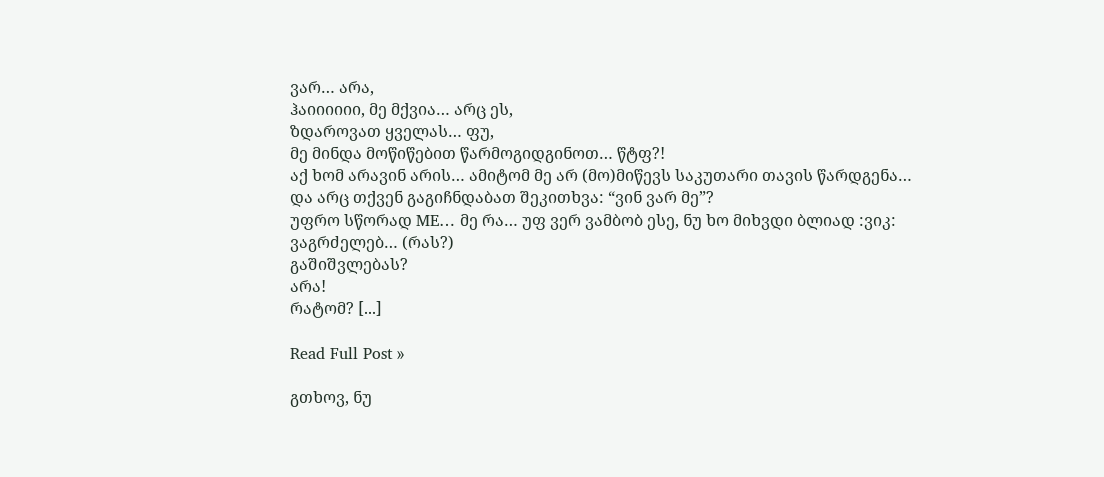ვარ… არა,
ჰაიიიიიი, მე მქვია… არც ეს,
ზდაროვათ ყველას… ფუ,
მე მინდა მოწიწებით წარმოგიდგინოთ… წტფ?!
აქ ხომ არავინ არის… ამიტომ მე არ (მო)მიწევს საკუთარი თავის წარდგენა…
და არც თქვენ გაგიჩნდაბათ შეკითხვა: “ვინ ვარ მე”?
უფრო სწორად ME… მე რა… უფ ვერ ვამბობ ესე, ნუ ხო მიხვდი ბლიად :ვიკ:
ვაგრძელებ… (რას?)
გაშიშვლებას?
არა!
რატომ? [...]

Read Full Post »

გთხოვ, ნუ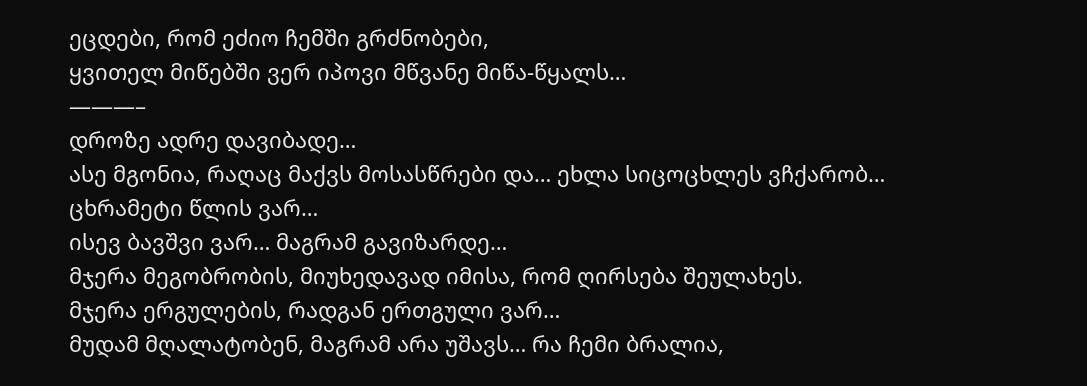ეცდები, რომ ეძიო ჩემში გრძნობები,
ყვითელ მიწებში ვერ იპოვი მწვანე მიწა-წყალს…
———–
დროზე ადრე დავიბადე…
ასე მგონია, რაღაც მაქვს მოსასწრები და… ეხლა სიცოცხლეს ვჩქარობ…
ცხრამეტი წლის ვარ…
ისევ ბავშვი ვარ… მაგრამ გავიზარდე…
მჯერა მეგობრობის, მიუხედავად იმისა, რომ ღირსება შეულახეს.
მჯერა ერგულების, რადგან ერთგული ვარ…
მუდამ მღალატობენ, მაგრამ არა უშავს… რა ჩემი ბრალია,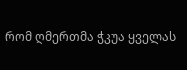რომ ღმერთმა ჭკუა ყველას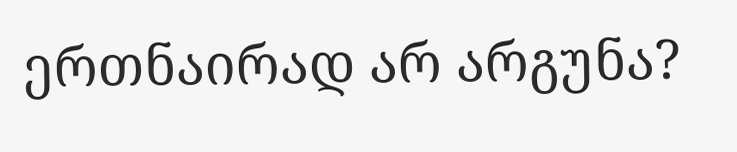ერთნაირად არ არგუნა?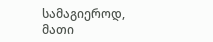სამაგიეროდ, მათი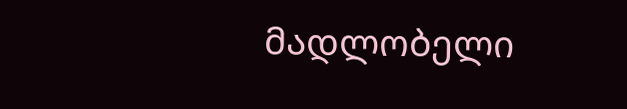მადლობელი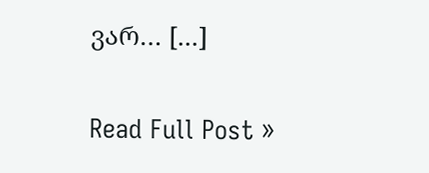ვარ… [...]

Read Full Post »